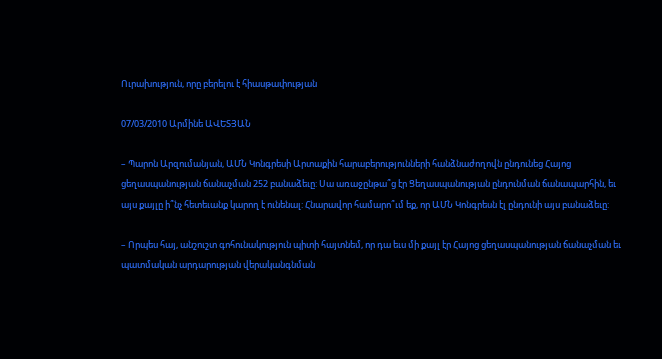Ուրախություն, որը բերելու է հիասթափության

07/03/2010 Արմինե ԱՎԵՏՅԱՆ

– Պարոն Արզումանյան, ԱՄՆ Կոնգրեսի Արտաքին հարաբերությունների հանձնաժողովն ընդունեց Հայոց ցեղասպանության ճանաչման 252 բանաձեւը: Սա առաջընթա՞ց էր Ցեղասպանության ընդունման ճանապարհին, եւ այս քայլը ի՞նչ հետեւանք կարող է ունենալ: Հնարավոր համարո՞ւմ եք, որ ԱՄՆ Կոնգրեսն էլ ընդունի այս բանաձեւը:

– Որպես հայ, անշուշտ գոհունակություն պիտի հայտնեմ, որ դա եւս մի քայլ էր Հայոց ցեղասպանության ճանաչման եւ պատմական արդարության վերականգնման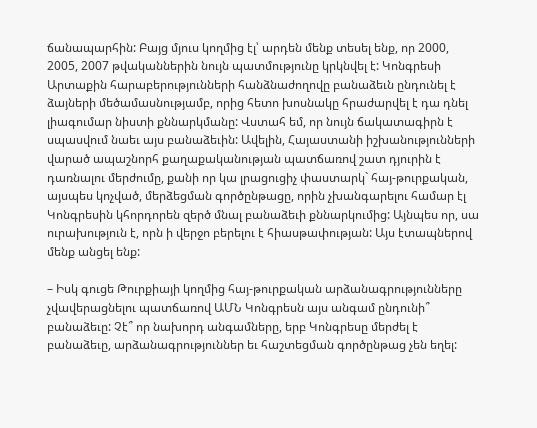ճանապարհին: Բայց մյուս կողմից էլ՝ արդեն մենք տեսել ենք, որ 2000, 2005, 2007 թվականներին նույն պատմությունը կրկնվել է: Կոնգրեսի Արտաքին հարաբերությունների հանձնաժողովը բանաձեւն ընդունել է ձայների մեծամասնությամբ, որից հետո խոսնակը հրաժարվել է դա դնել լիագումար նիստի քննարկմանը: Վստահ եմ, որ նույն ճակատագիրն է սպասվում նաեւ այս բանաձեւին: Ավելին, Հայաստանի իշխանությունների վարած ապաշնորհ քաղաքականության պատճառով շատ դյուրին է դառնալու մերժումը, քանի որ կա լրացուցիչ փաստարկ` հայ-թուրքական, այսպես կոչված, մերձեցման գործընթացը, որին չխանգարելու համար էլ Կոնգրեսին կհորդորեն զերծ մնալ բանաձեւի քննարկումից: Այնպես որ, սա ուրախություն է, որն ի վերջո բերելու է հիասթափության: Այս էտապներով մենք անցել ենք:

– Իսկ գուցե Թուրքիայի կողմից հայ-թուրքական արձանագրությունները չվավերացնելու պատճառով ԱՄՆ Կոնգրեսն այս անգամ ընդունի՞ բանաձեւը: Չէ՞ որ նախորդ անգամները, երբ Կոնգրեսը մերժել է բանաձեւը, արձանագրություններ եւ հաշտեցման գործընթաց չեն եղել: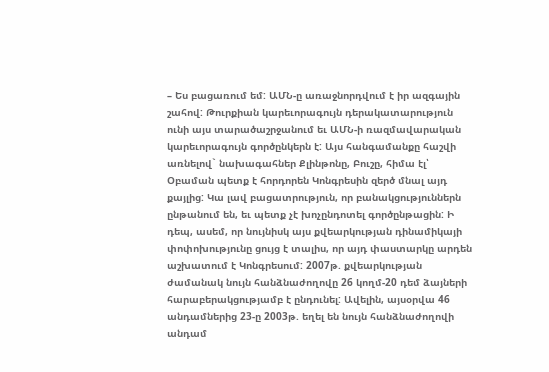– Ես բացառում եմ: ԱՄՆ-ը առաջնորդվում է իր ազգային շահով: Թուրքիան կարեւորագույն դերակատարություն ունի այս տարածաշրջանում եւ ԱՄՆ-ի ռազմավարական կարեւորագույն գործընկերն է: Այս հանգամանքը հաշվի առնելով` նախագահներ Քլինթոնը, Բուշը, հիմա էլ՝ Օբաման պետք է հորդորեն Կոնգրեսին զերծ մնալ այդ քայլից: Կա լավ բացատրություն, որ բանակցություններն ընթանում են, եւ պետք չէ խոչընդոտել գործընթացին: Ի դեպ, ասեմ, որ նույնիսկ այս քվեարկության դինամիկայի փոփոխությունը ցույց է տալիս, որ այդ փաստարկը արդեն աշխատում է Կոնգրեսում: 2007թ. քվեարկության ժամանակ նույն հանձնաժողովը 26 կողմ-20 դեմ ձայների հարաբերակցությամբ է ընդունել: Ավելին, այսօրվա 46 անդամներից 23-ը 2003թ. եղել են նույն հանձնաժողովի անդամ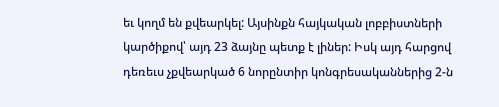եւ կողմ են քվեարկել: Այսինքն հայկական լոբբիստների կարծիքով՝ այդ 23 ձայնը պետք է լիներ: Իսկ այդ հարցով դեռեւս չքվեարկած 6 նորընտիր կոնգրեսականներից 2-ն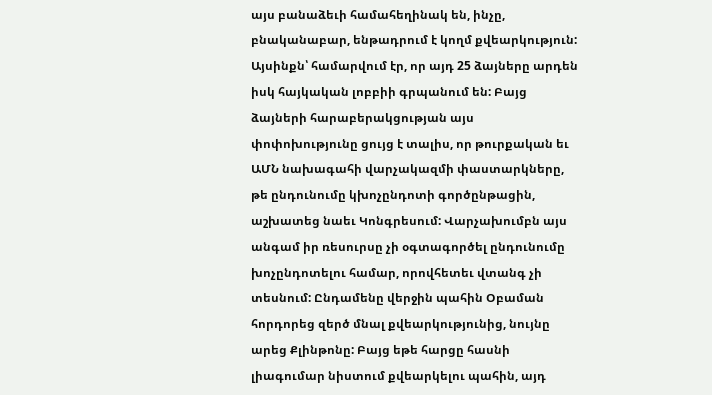այս բանաձեւի համահեղինակ են, ինչը, բնականաբար, ենթադրում է կողմ քվեարկություն: Այսինքն՝ համարվում էր, որ այդ 25 ձայները արդեն իսկ հայկական լոբբիի գրպանում են: Բայց ձայների հարաբերակցության այս փոփոխությունը ցույց է տալիս, որ թուրքական եւ ԱՄՆ նախագահի վարչակազմի փաստարկները, թե ընդունումը կխոչընդոտի գործընթացին, աշխատեց նաեւ Կոնգրեսում: Վարչախումբն այս անգամ իր ռեսուրսը չի օգտագործել ընդունումը խոչընդոտելու համար, որովհետեւ վտանգ չի տեսնում: Ընդամենը վերջին պահին Օբաման հորդորեց զերծ մնալ քվեարկությունից, նույնը արեց Քլինթոնը: Բայց եթե հարցը հասնի լիագումար նիստում քվեարկելու պահին, այդ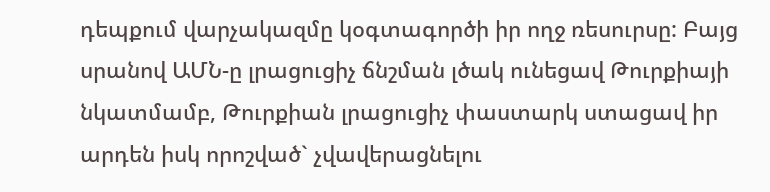դեպքում վարչակազմը կօգտագործի իր ողջ ռեսուրսը: Բայց սրանով ԱՄՆ-ը լրացուցիչ ճնշման լծակ ունեցավ Թուրքիայի նկատմամբ, Թուրքիան լրացուցիչ փաստարկ ստացավ իր արդեն իսկ որոշված` չվավերացնելու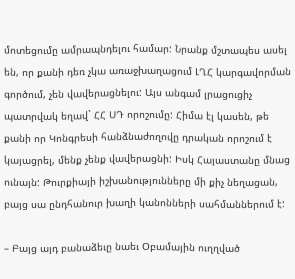մոտեցումը ամրապնդելու համար: Նրանք մշտապես ասել են, որ քանի դեռ չկա առաջխաղացում ԼՂՀ կարգավորման գործում, չեն վավերացնելու: Այս անգամ լրացուցիչ պատրվակ եղավ` ՀՀ ՍԴ որոշումը: Հիմա էլ կասեն, թե քանի որ Կոնգրեսի հանձնաժողովը դրական որոշում է կայացրել, մենք չենք վավերացնի: Իսկ Հայաստանը մնաց ունայն: Թուրքիայի իշխանությունները մի քիչ նեղացան, բայց սա ընդհանուր խաղի կանոնների սահմաններում է:

– Բայց այդ բանաձեւը նաեւ Օբամային ուղղված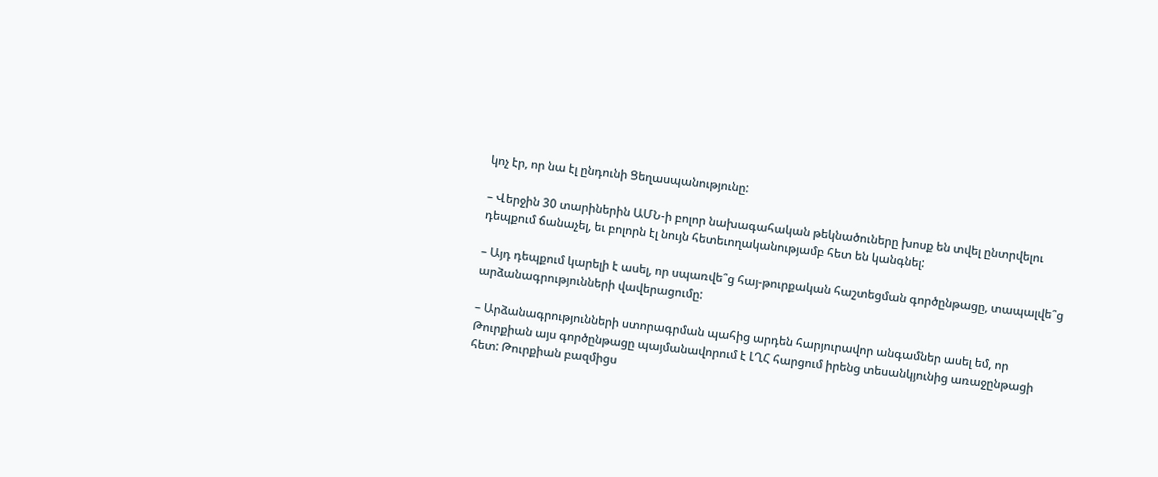կոչ էր, որ նա էլ ընդունի Ցեղասպանությունը:

– Վերջին 30 տարիներին ԱՄՆ-ի բոլոր նախագահական թեկնածուները խոսք են տվել ընտրվելու դեպքում ճանաչել, եւ բոլորն էլ նույն հետեւողականությամբ հետ են կանգնել:

– Այդ դեպքում կարելի է ասել, որ սպառվե՞ց հայ-թուրքական հաշտեցման գործընթացը, տապալվե՞ց արձանագրությունների վավերացումը:

– Արձանագրությունների ստորագրման պահից արդեն հարյուրավոր անգամներ ասել եմ, որ Թուրքիան այս գործընթացը պայմանավորում է ԼՂՀ հարցում իրենց տեսանկյունից առաջընթացի հետ: Թուրքիան բազմիցս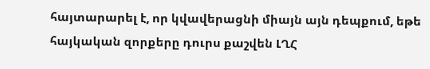հայտարարել է, որ կվավերացնի միայն այն դեպքում, եթե հայկական զորքերը դուրս քաշվեն ԼՂՀ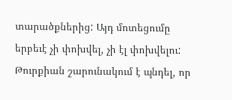տարածքներից: Այդ մոտեցումը երբեւէ չի փոխվել, չի էլ փոխվելու: Թուրքիան շարունակում է պնդել, որ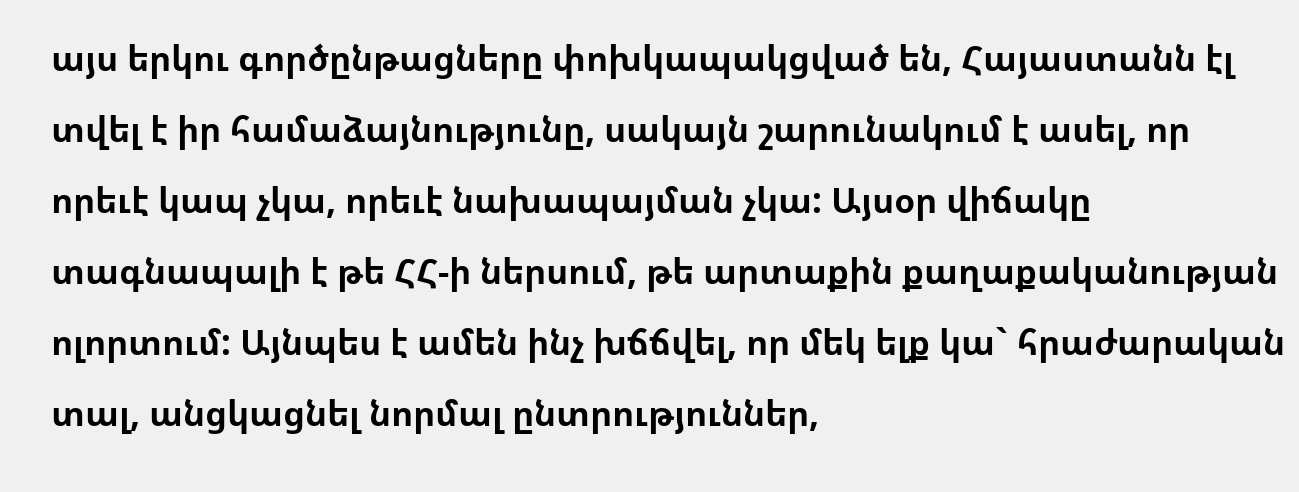այս երկու գործընթացները փոխկապակցված են, Հայաստանն էլ տվել է իր համաձայնությունը, սակայն շարունակում է ասել, որ որեւէ կապ չկա, որեւէ նախապայման չկա: Այսօր վիճակը տագնապալի է թե ՀՀ-ի ներսում, թե արտաքին քաղաքականության ոլորտում: Այնպես է ամեն ինչ խճճվել, որ մեկ ելք կա` հրաժարական տալ, անցկացնել նորմալ ընտրություններ,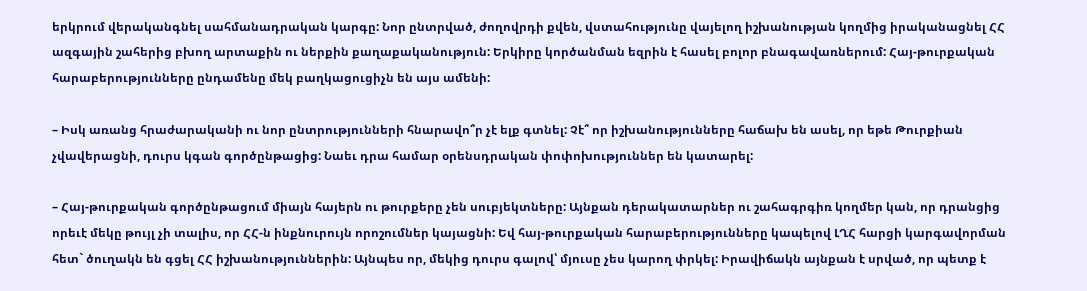երկրում վերականգնել սահմանադրական կարգը: Նոր ընտրված, ժողովրդի քվեն, վստահությունը վայելող իշխանության կողմից իրականացնել ՀՀ ազգային շահերից բխող արտաքին ու ներքին քաղաքականություն: Երկիրը կործանման եզրին է հասել բոլոր բնագավառներում: Հայ-թուրքական հարաբերությունները ընդամենը մեկ բաղկացուցիչն են այս ամենի:

– Իսկ առանց հրաժարականի ու նոր ընտրությունների հնարավո՞ր չէ ելք գտնել: Չէ՞ որ իշխանությունները հաճախ են ասել, որ եթե Թուրքիան չվավերացնի, դուրս կգան գործընթացից: Նաեւ դրա համար օրենսդրական փոփոխություններ են կատարել:

– Հայ-թուրքական գործընթացում միայն հայերն ու թուրքերը չեն սուբյեկտները: Այնքան դերակատարներ ու շահագրգիռ կողմեր կան, որ դրանցից որեւէ մեկը թույլ չի տալիս, որ ՀՀ-ն ինքնուրույն որոշումներ կայացնի: Եվ հայ-թուրքական հարաբերությունները կապելով ԼՂՀ հարցի կարգավորման հետ` ծուղակն են գցել ՀՀ իշխանություններին: Այնպես որ, մեկից դուրս գալով՝ մյուսը չես կարող փրկել: Իրավիճակն այնքան է սրված, որ պետք է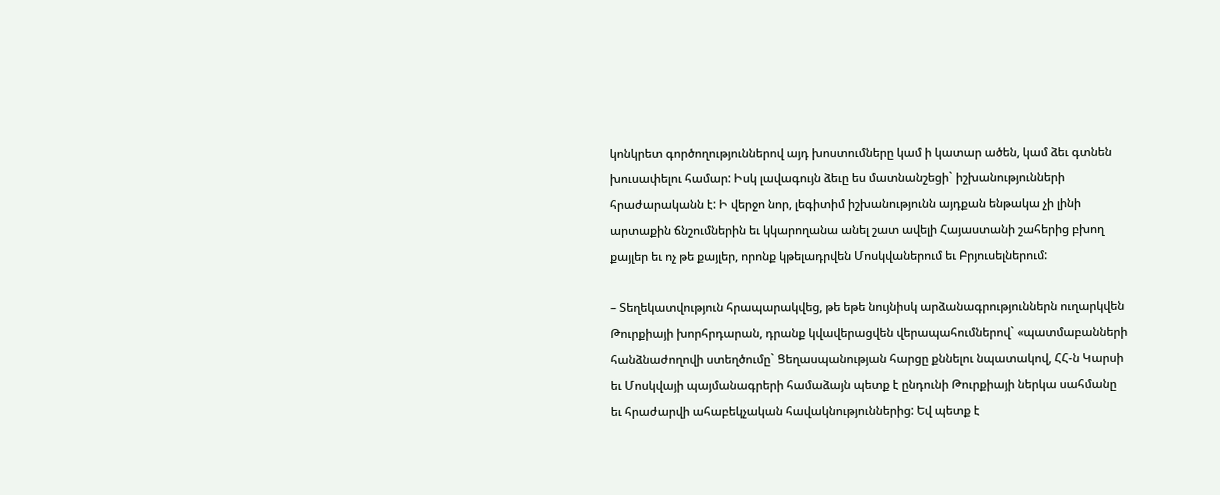կոնկրետ գործողություններով այդ խոստումները կամ ի կատար ածեն, կամ ձեւ գտնեն խուսափելու համար: Իսկ լավագույն ձեւը ես մատնանշեցի` իշխանությունների հրաժարականն է: Ի վերջո նոր, լեգիտիմ իշխանությունն այդքան ենթակա չի լինի արտաքին ճնշումներին եւ կկարողանա անել շատ ավելի Հայաստանի շահերից բխող քայլեր եւ ոչ թե քայլեր, որոնք կթելադրվեն Մոսկվաներում եւ Բրյուսելներում:

– Տեղեկատվություն հրապարակվեց, թե եթե նույնիսկ արձանագրություններն ուղարկվեն Թուրքիայի խորհրդարան, դրանք կվավերացվեն վերապահումներով` «պատմաբանների հանձնաժողովի ստեղծումը` Ցեղասպանության հարցը քննելու նպատակով, ՀՀ-ն Կարսի եւ Մոսկվայի պայմանագրերի համաձայն պետք է ընդունի Թուրքիայի ներկա սահմանը եւ հրաժարվի ահաբեկչական հավակնություններից: Եվ պետք է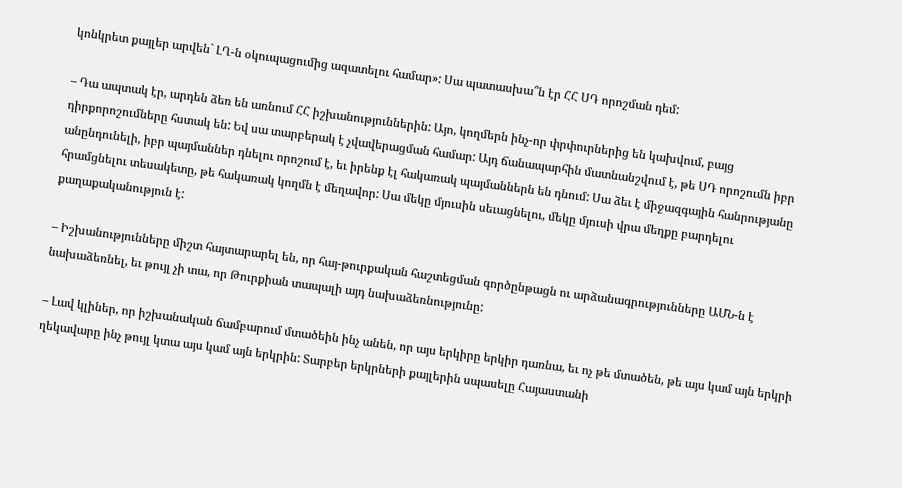կոնկրետ քայլեր արվեն` ԼՂ-ն օկուպացումից ազատելու համար»: Սա պատասխա՞ն էր ՀՀ ՍԴ որոշման դեմ:

– Դա ապտակ էր, արդեն ձեռ են առնում ՀՀ իշխանություններին: Այո, կողմերն ինչ-որ փրփուրներից են կախվում, բայց դիրքորոշումները հստակ են: Եվ սա տարբերակ է չվավերացման համար: Այդ ճանապարհին մատնանշվում է, թե ՍԴ որոշումն իբր անընդունելի, իբր պայմաններ դնելու որոշում է, եւ իրենք էլ հակառակ պայմաններն են դնում: Սա ձեւ է միջազգային հանրությանը հրամցնելու տեսակետը, թե հակառակ կողմն է մեղավոր: Սա մեկը մյուսին սեւացնելու, մեկը մյուսի վրա մեղքը բարդելու քաղաքականություն է:

– Իշխանությունները միշտ հայտարարել են, որ հայ-թուրքական հաշտեցման գործընթացն ու արձանագրությունները ԱՄՆ-ն է նախաձեռնել, եւ թույլ չի տա, որ Թուրքիան տապալի այդ նախաձեռնությունը:

– Լավ կլիներ, որ իշխանական ճամբարում մտածեին ինչ անեն, որ այս երկիրը երկիր դառնա, եւ ոչ թե մտածեն, թե այս կամ այն երկրի ղեկավարը ինչ թույլ կտա այս կամ այն երկրին: Տարբեր երկրների քայլերին սպասելը Հայաստանի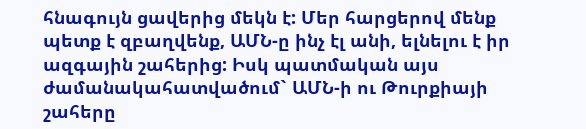հնագույն ցավերից մեկն է: Մեր հարցերով մենք պետք է զբաղվենք, ԱՄՆ-ը ինչ էլ անի, ելնելու է իր ազգային շահերից: Իսկ պատմական այս ժամանակահատվածում` ԱՄՆ-ի ու Թուրքիայի շահերը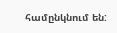համընկնում են: